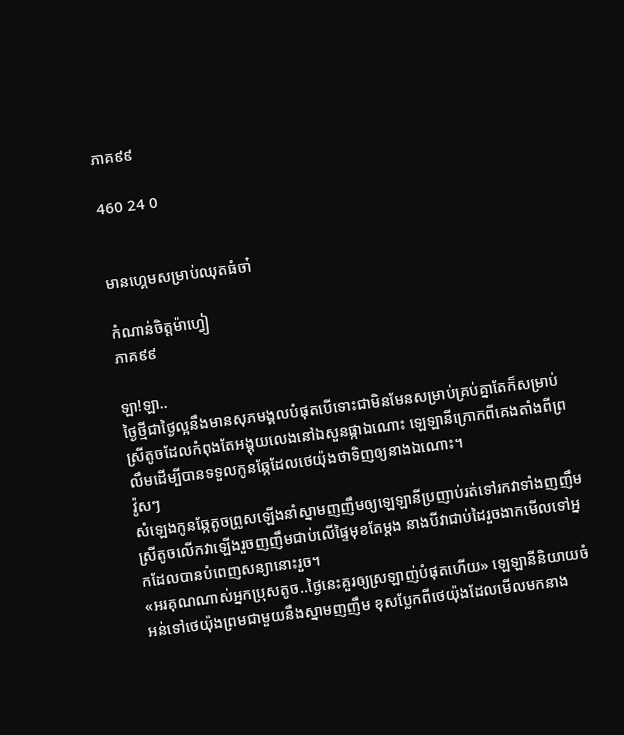ភាគ៩៩

460 24 0


មានហ្គេមសម្រាប់ឈុតធំចា៎

កំណាន់ចិត្តម៉ាហ្វៀ
ភាគ៩៩

ឡា!ឡា..
ថ្ងៃថ្មីជាថ្ងៃល្អនឹងមានសុភមង្គលបំផុតបើទោះជាមិនមែនសម្រាប់គ្រប់គ្នាតែក៏សម្រាប់ស្រីតូចដែលកំពុងតែអង្គុយលេងនៅឯសួនផ្កាឯណោះ ឡេឡានីក្រោកពីគេងតាំងពីព្រលឹមដើម្បីបានទទួលកូនឆ្កែដែលថេយ៉ុងថាទិញឲ្យនាងឯណោះ។
វ៉ូសៗ
សំឡេងកូនឆ្កែតូចព្រូសឡើងនាំស្នាមញញឹមឲ្យឡេឡានីប្រញាប់រត់ទៅរកវាទាំងញញឹម ស្រីតូចលើកវាឡើងរួចញញឹមជាប់លើផ្ទៃមុខតែម្ដង នាងបីវាជាប់ដៃរួចងាកមើលទៅអ្នកដែលបានបំពេញសន្យានោះរួច។
«អរគុណណាស់អ្នកប្រុសតូច..ថ្ងៃនេះគួរឲ្យស្រឡាញ់បំផុតហើយ» ឡេឡានីនិយាយចំអន់ទៅថេយ៉ុងព្រមជាមួយនឹងស្នាមញញឹម ខុសប្លែកពីថេយ៉ុងដែលមើលមកនាង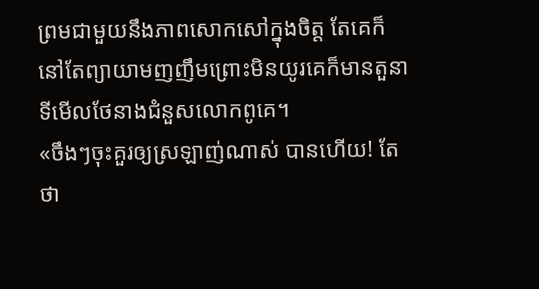ព្រមជាមួយនឹងភាពសោកសៅក្នុងចិត្ត តែគេក៏នៅតែព្យាយាមញញឹមព្រោះមិនយូរគេក៏មានតួនាទីមើលថែនាងជំនួសលោកពូគេ។
«ចឹងៗចុះគួរឲ្យស្រឡាញ់ណាស់ បានហើយ! តែថា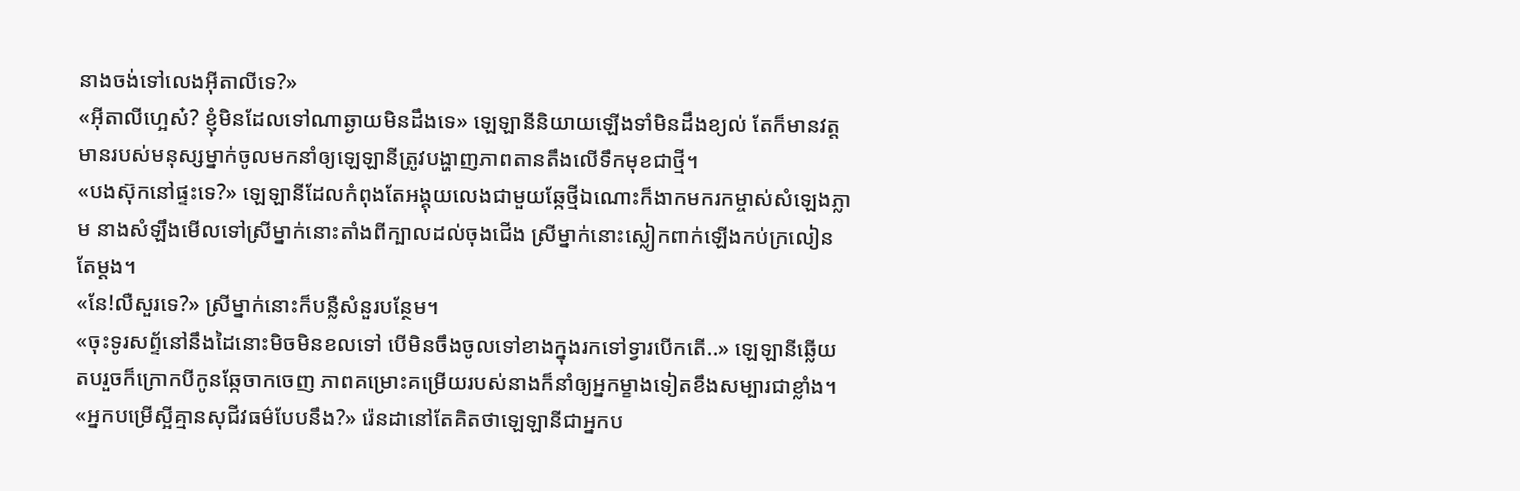នាងចង់ទៅលេងអុីតាលីទេ?»
«អុីតាលីហ្អេស៎? ខ្ញុំមិនដែលទៅណាឆ្ងាយមិនដឹងទេ» ឡេឡានីនិយាយឡើងទាំមិនដឹងខ្យល់ តែក៏មានវត្តមានរបស់មនុស្សម្នាក់ចូលមកនាំឲ្យឡេឡានីត្រូវបង្ហាញភាពតានតឹងលើទឹកមុខជាថ្មី។
«បងស៊ុកនៅផ្ទះទេ?» ឡេឡានីដែលកំពុងតែអង្គុយលេងជាមួយឆ្កែថ្មីឯណោះក៏ងាកមករកម្ចាស់សំឡេងភ្លាម នាងសំឡឹងមើលទៅស្រីម្នាក់នោះតាំងពីក្បាលដល់ចុងជើង ស្រីម្នាក់នោះស្លៀកពាក់ឡើងកប់ក្រលៀនតែម្ដង។
«នែ!លឺសួរទេ?» ស្រីម្នាក់នោះក៏បន្លឺសំនួរបន្ថែម។
«ចុះទូរសព្ទ័នៅនឹងដៃនោះមិចមិនខលទៅ បើមិនចឹងចូលទៅខាងក្នុងរកទៅទ្វារបើកតើ..» ឡេឡានីឆ្លើយតបរួចក៏ក្រោកបីកូនឆ្កែចាកចេញ ភាពគម្រោះគម្រើយរបស់នាងក៏នាំឲ្យអ្នកម្ខាងទៀតខឹងសម្បារជាខ្លាំង។
«អ្នកបម្រើស្អីគ្មានសុជីវធម៌បែបនឹង?» រ៉េនដានៅតែគិតថាឡេឡានីជាអ្នកប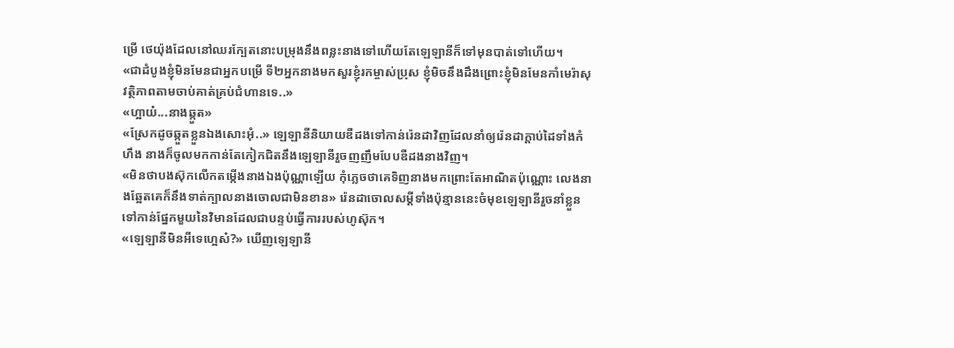ម្រើ ថេយ៉ុងដែលនៅឈរក្បែតនោះបម្រុងនឹងពន្លះនាងទៅហើយតែឡេឡានីក៏ទៅមុនបាត់ទៅហើយ។
«ជាដំបូងខ្ញុំមិនមែនជាអ្នកបម្រើ ទី២អ្នកនាងមកសួរខ្ញុំរកម្ចាស់ប្រុស ខ្ញុំមិចនឹងដឹងព្រោះខ្ញុំមិនមែនកាំមេរ៉ាសុវត្ថិភាពតាមចាប់គាត់គ្រប់ជំហានទេ..»
«ហ្អាយ៎...នាងឆ្កួត»
«ស្រែកដូចឆ្កួតខ្លួនឯងសោះអុំ..» ឡេឡានីនិយាយឌឺដងទៅកាន់រ៉េនដាវិញដែលនាំឲ្យរ៉េនដាក្ដាប់ដៃទាំងកំហឹង នាងក៏ចូលមកកាន់តែកៀកជិតនឹងឡេឡានីរួចញញឹមបែបឌឺដងនាងវិញ។
«មិនថាបងស៊ុកលើកតម្កើងនាងឯងប៉ុណ្ណាឡើយ កុំភ្លេចថាគេទិញនាងមកព្រោះតែអាណិតប៉ុណ្ណោះ លេងនាងឆ្អែតគេក៏នឹងទាត់ក្បាលនាងចោលជាមិនខាន» រ៉េនដាចោលសម្ដីទាំងប៉ុន្មាននេះចំមុខឡេឡានីរួចនាំខ្លួនទៅកាន់ផ្នែកមួយនៃវិមានដែលជាបន្ទប់ធ្វើការរបស់ហូស៊ុក។
«ឡេឡានីមិនអីទេហ្អេស៎?» ឃើញឡេឡានី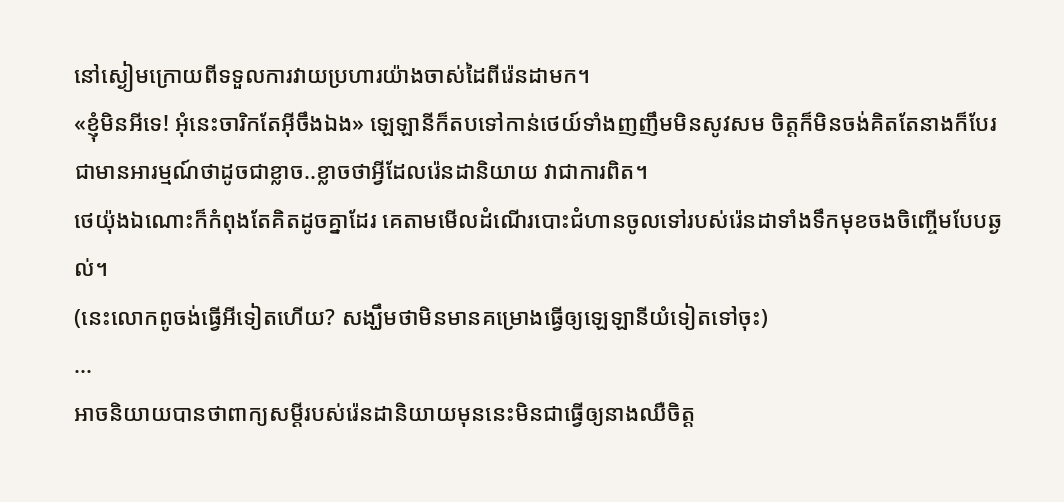នៅស្ងៀមក្រោយពីទទួលការវាយប្រហារយ៉ាងចាស់ដៃពីរ៉េនដាមក។
«ខ្ញុំមិនអីទេ! អុំនេះចារិកតែអ៊ីចឹងឯង» ឡេឡានីក៏តបទៅកាន់ថេយ៍ទាំងញញឹមមិនសូវសម ចិត្តក៏មិនចង់គិតតែនាងក៏បែរជាមានអារម្មណ៍ថាដូចជាខ្លាច..ខ្លាចថាអ្វីដែលរ៉េនដានិយាយ វាជាការពិត។
ថេយ៉ុងឯណោះក៏កំពុងតែគិតដូចគ្នាដែរ គេតាមមើលដំណើរបោះជំហានចូលទៅរបស់រ៉េនដាទាំងទឹកមុខចងចិញ្ចើមបែបឆ្ងល់។
(នេះលោកពូចង់ធ្វើអីទៀតហើយ? សង្ឃឹមថាមិនមានគម្រោងធ្វើឲ្យឡេឡានីយំទៀតទៅចុះ)
...
អាចនិយាយបានថាពាក្យសម្ដីរបស់រ៉េនដានិយាយមុននេះមិនជាធ្វើឲ្យនាងឈឺចិត្ត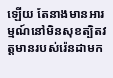ឡើយ តែនាងមានអារម្មណ៍នៅមិនសុខត្បិតវត្តមានរបស់រ៉េនដាមក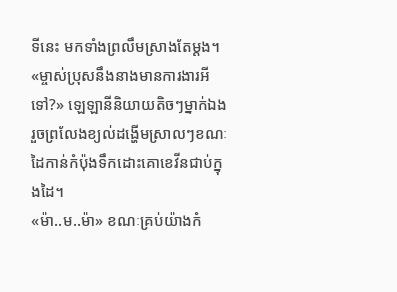ទីនេះ មកទាំងព្រលឹមស្រាងតែម្ដង។
«ម្ចាស់ប្រុសនឹងនាងមានការងារអីទៅ?» ឡេឡានីនិយាយតិចៗម្នាក់ឯងរួចព្រលែងខ្យល់ដង្ហើមស្រាលៗខណៈដៃកាន់កំប៉ុងទឹកដោះគោខេវីនជាប់ក្នុងដៃ។
«ម៉ា..ម..ម៉ា» ខណៈគ្រប់យ៉ាងកំ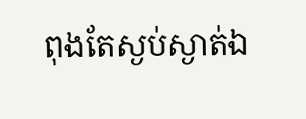ពុងតែស្ងប់ស្ងាត់ឯ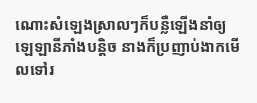ណោះសំឡេងស្រាលៗក៏បន្លឺឡើងនាំឲ្យឡេឡានីភាំងបន្តិច នាងក៏ប្រញាប់ងាកមើលទៅរ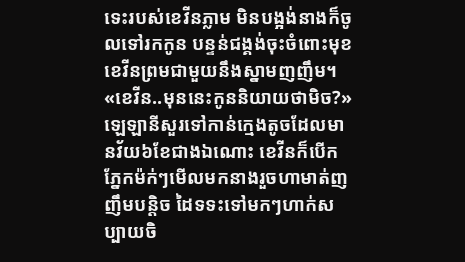ទេះរបស់ខេវីនភ្លាម មិនបង្អង់នាងក៏ចូលទៅរកកូន បន្ទន់ជង្គង់ចុះចំពោះមុខខេវីនព្រមជាមួយនឹងស្នាមញញឹម។
«ខេវីន..មុននេះកូននិយាយថាមិច?» ឡេឡានីសួរទៅកាន់ក្មេងតូចដែលមានវ័យ៦ខែជាងឯណោះ ខេវីនក៏បើកភ្នែកម៉ក់ៗមើលមកនាងរួចហាមាត់ញញឹមបន្តិច ដៃទទះទៅមកៗហាក់សប្បាយចិ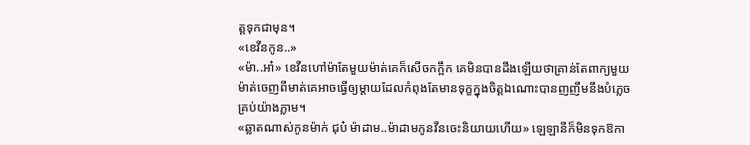ត្តទុកជាមុន។
«ខេវីនកូន..»
«ម៉ា..អា៎» ខេវីនហៅម៉ាតែមួយម៉ាត់គេក៏សើចកក្អឹក គេមិនបានដឹងឡើយថាគ្រាន់តែពាក្យមួយម៉ាត់ចេញពីមាត់គេអាចធ្វើឲ្យម្ដាយដែលកំពុងតែមានទុក្ខក្នុងចិត្តឯណោះបានញញឹមនឹងបំភ្លេចគ្រប់យ៉ាងភ្លាម។
«ឆ្លាតណាស់កូនម៉ាក់ ជុប៎ ម៉ាដាម..ម៉ាដាមកូនវីនចេះនិយាយហើយ» ឡេឡានីក៏មិនទុកឱកា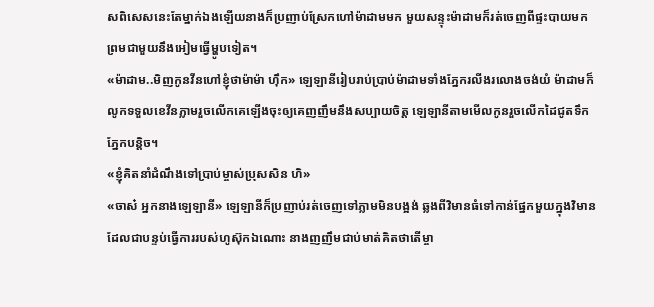សពិសេសនេះតែម្នាក់ឯងឡើយនាងក៏ប្រញាប់ស្រែកហៅម៉ាដាមមក មួយសន្ទុះម៉ាដាមក៏រត់ចេញពីផ្ទះបាយមកព្រមជាមួយនឹងអៀមធ្វើម្ហូបទៀត។
«ម៉ាដាម..មិញកូនវីនហៅខ្ញុំថាម៉ាម៉ា ហ៊ឹក» ឡេឡានីរៀបរាប់ប្រាប់ម៉ាដាមទាំងភ្នែករលីងរលោងចង់យំ ម៉ាដាមក៏លូកទទួលខេវីនភ្លាមរួចលើកគេឡើងចុះឲ្យគេញញឹមនឹងសប្បាយចិត្ត ឡេឡានីតាមមើលកូនរួចលើកដៃជូតទឹកភ្នែកបន្តិច។
«ខ្ញុំគិតនាំដំណឹងទៅប្រាប់ម្ចាស់ប្រុសសិន ហិ»
«ចាស៎ អ្នកនាងឡេឡានី» ឡេឡានីក៏ប្រញាប់រត់ចេញទៅភ្លាមមិនបង្អង់ ឆ្លងពីវិមានធំទៅកាន់ផ្នែកមួយក្នុងវិមានដែលជាបន្ទប់ធ្វើការរបស់ហូស៊ុកឯណោះ នាងញញឹមជាប់មាត់គិតថាតើម្ចា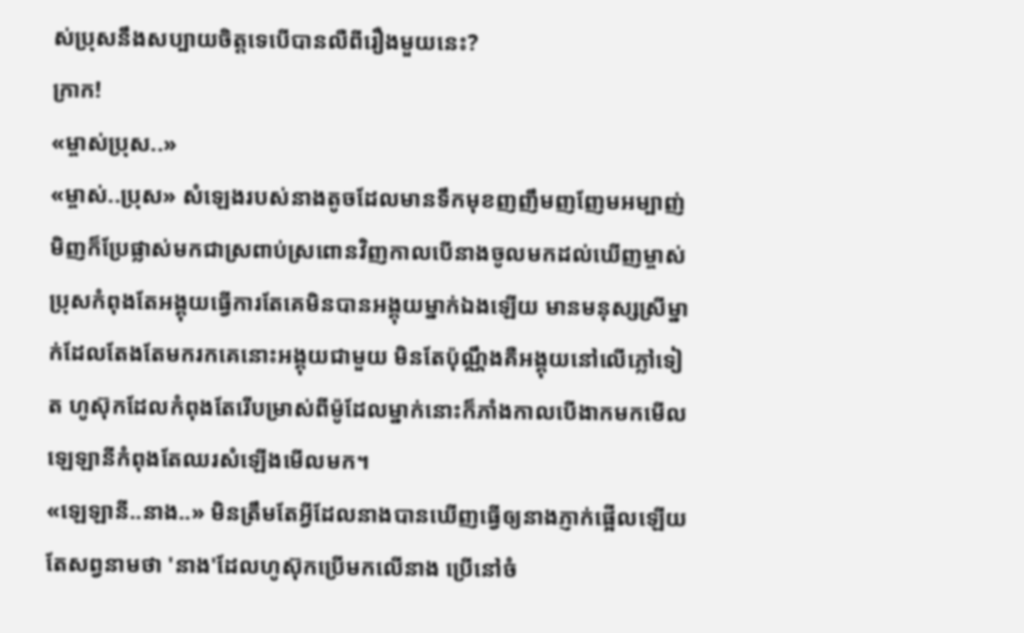ស់ប្រុសនឹងសប្បាយចិត្តទេបើបានលឺពីរឿងមួយនេះ?
ក្រាក!
«ម្ចាស់ប្រុស..»
«ម្ចាស់..ប្រុស» សំឡេងរបស់នាងតូចដែលមានទឹកមុខញញឹមញញែមអម្បាញ់មិញក៏ប្រែផ្លាស់មកជាស្រពាប់ស្រពោនវិញកាលបើនាងចូលមកដល់ឃើញម្ចាស់ប្រុសកំពុងតែអង្គុយធ្វើការតែគេមិនបានអង្គុយម្នាក់ឯងឡើយ មានមនុស្សស្រីម្នាក់ដែលតែងតែមករកគេនោះអង្គុយជាមួយ មិនតែប៉ុណ្ណឹងគឺអង្គុយនៅលើភ្លៅទៀត ហូស៊ុកដែលកំពុងតែរើបម្រាស់ពីម៉ូដែលម្នាក់នោះក៏ភាំងកាលបើងាកមកមើលឡេឡានីកំពុងតែឈរសំឡើងមើលមក។
«ឡេឡានី..នាង..» មិនត្រឹមតែអ្វីដែលនាងបានឃើញធ្វើឲ្យនាងភ្ញាក់ផ្អើលឡើយ តែសព្វនាមថា 'នាង'ដែលហូស៊ុកប្រើមកលើនាង ប្រើនៅចំ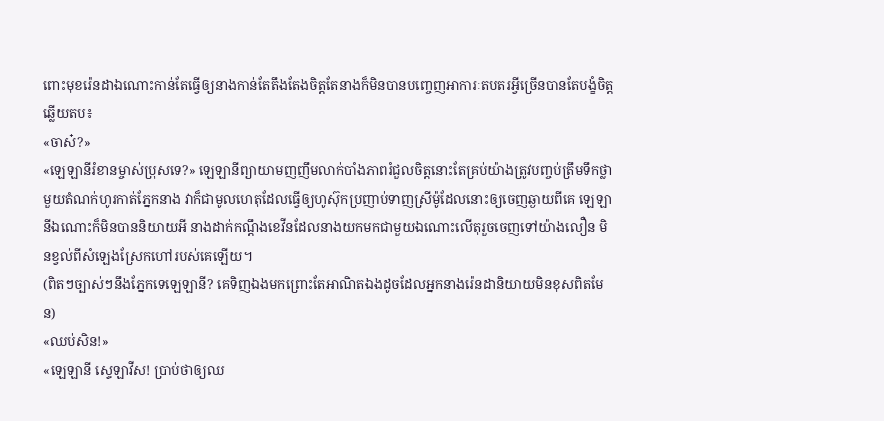ពោះមុខរ៉េនដាឯណោះកាន់តែធ្វើឲ្យនាងកាន់តែតឹងតែងចិត្តតែនាងក៏មិនបានបញ្ចេញអាការៈតបតរអ្វីច្រើនបានតែបង្ខំចិត្តឆ្លើយតប៖
«ចាស៎?»
«ឡេឡានីរំខានម្ចាស់ប្រុសទេ?» ឡេឡានីព្យាយាមញញឹមលាក់បាំងភាពរំជួលចិត្តនោះតែគ្រប់យ៉ាងត្រូវបញ្ចប់ត្រឹមទឹកថ្លាមួយតំណក់ហូរកាត់ភ្នែកនាង វាក៏ជាមូលហេតុដែលធ្វើឲ្យហូស៊ុកប្រញាប់ទាញស្រីម៉ូដែលនោះឲ្យចេញឆ្ងាយពីគេ ឡេឡានីឯណោះក៏មិនបាននិយាយអី នាងដាក់កណ្ដឹងខេវីនដែលនាងយកមកជាមួយឯណោះលើតុរួចចេញទៅយ៉ាងលឿន មិនខ្វល់ពីសំឡេងស្រែកហៅរបស់គេឡើយ។
(ពិតៗច្បាស់ៗនឹងភ្នែកទេឡេឡានី? គេទិញឯងមកព្រោះតែអាណិតឯងដូចដែលអ្នកនាងរ៉េនដានិយាយមិនខុសពិតមែន)
«ឈប់សិន!»
«ឡេឡានី ស្ទេឡាវីស! ប្រាប់ថាឲ្យឈ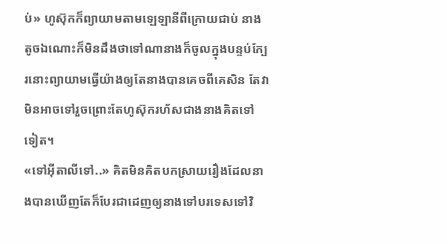ប់» ហូស៊ុកក៏ព្យាយាមតាមឡេឡានីពីក្រោយជាប់ នាងតូចឯណោះក៏មិនដឹងថាទៅណានាងក៏ចូលក្នុងបន្ទប់ក្បែរនោះព្យាយាមធ្វើយ៉ាងឲ្យតែនាងបានគេចពីគេសិន តែវាមិនអាចទៅរួចព្រោះតែហូស៊ុករហ័សជាងនាងគិតទៅទៀត។
«ទៅអុីតាលីទៅ..» គិតមិនគិតបកស្រាយរឿងដែលនាងបានឃើញតែក៏បែរជាដេញឲ្យនាងទៅបរទេសទៅវិ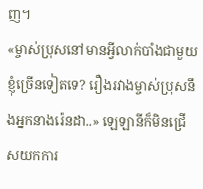ញ។
«ម្ចាស់ប្រុសនៅមានអ្វីលាក់បាំងជាមួយខ្ញុំច្រើនទៀតទេ? រឿងរវាងម្ចាស់ប្រុសនឹងអ្នកនាងរ៉េនដា..» ឡេឡានីក៏មិនជ្រើសយកការ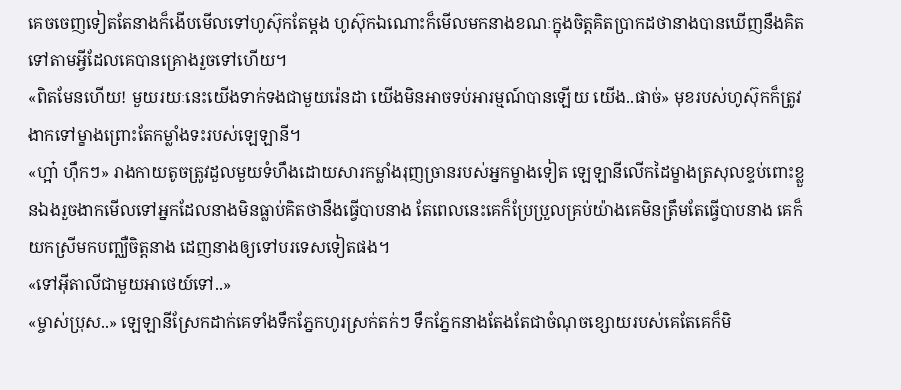គេចចេញទៀតតែនាងក៏ងើបមើលទៅហូស៊ុកតែម្ដង ហូស៊ុកឯណោះក៏មើលមកនាងខណៈក្នុងចិត្តគិតប្រាកដថានាងបានឃើញនឹងគិតទៅតាមអ្វីដែលគេបានគ្រោងរួចទៅហើយ។
«ពិតមែនហើយ! មួយរយៈនេះយើងទាក់ទងជាមួយរ៉េនដា យើងមិនអាចទប់អារម្មណ៍បានឡើយ យើង..ផាច់» មុខរបស់ហូស៊ុកក៏ត្រូវងាកទៅម្ខាងព្រោះតែកម្លាំងទះរបស់ឡេឡានី។
«ហ្អា៎ ហ៊ឹកៗ» រាងកាយតូចត្រូវដួលមួយទំហឹងដោយសារកម្លាំងរុញច្រានរបស់អ្នកម្ខាងទៀត ឡេឡានីលើកដៃម្ខាងត្រសុលខ្ទប់ពោះខ្លួនឯងរួចងាកមើលទៅអ្នកដែលនាងមិនធ្លាប់គិតថានឹងធ្វើបាបនាង តែពេលនេះគេក៏ប្រែប្រួលគ្រប់យ៉ាងគេមិនត្រឹមតែធ្វើបាបនាង គេក៏យកស្រីមកបញ្ឈឺចិត្តនាង ដេញនាងឲ្យទៅបរទេសទៀតផង។
«ទៅអុីតាលីជាមួយអាថេយ៍ទៅ..»
«ម្ចាស់ប្រុស..» ឡេឡានីស្រែកដាក់គេទាំងទឹកភ្នែកហូរស្រក់តក់ៗ ទឹកភ្នែកនាងតែងតែជាចំណុចខ្សោយរបស់គេតែគេក៏មិ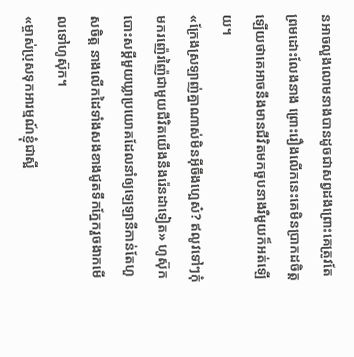នអាចលួងលោមនាងបានដូចជាសព្វដងព្រោះគេត្រូវតែព្រមដោះលែងនាង ព្រោះរឿងលើកនេះគេមិនប្រាកដចិត្តឡើយថាគេអាចនឹងមានជីវិតមកចួបនាងរឺមួយក៏អត់ឡើយ។
«ក្រែងស្រឡាញ់គ្នាណាស់មិនអ៊ីចឹងហ្អេស៎? ឥលូវទៅៗកុំមករញ៉េរញ៉ៃជាមួយជីវិតយើងនឹងរ៉េនដាទៀត» ហូស៊ុកបោះសម្ដីមួយឃ្លាប្រយោគដែលនាំឲ្យឡេឡានីកាន់តែហួសចិត្ត នាងលើកដៃទាំងសងខាងជូតទឹកភ្នែករួចងាកមើលទៅហូស៊ុក។
«ម្ចាស់ប្រុសទុកអារម្មណ៍ខ្ញុំជាស្អី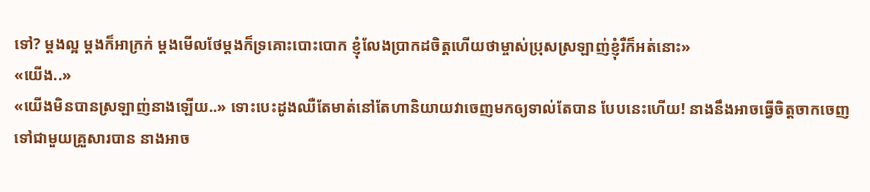ទៅ? ម្ដងល្អ ម្ដងក៏អាក្រក់ ម្ដងមើលថែម្ដងក៏ទ្រគោះបោះបោក ខ្ញុំលែងប្រាកដចិត្តហើយថាម្ចាស់ប្រុសស្រឡាញ់ខ្ញុំរឺក៏អត់នោះ»
«យើង..»
«យើងមិនបានស្រឡាញ់នាងឡើយ..» ទោះបេះដូងឈឺតែមាត់នៅតែហានិយាយវាចេញមកឲ្យទាល់តែបាន បែបនេះហើយ! នាងនឹងអាចធ្វើចិត្តចាកចេញទៅជាមួយគ្រួសារបាន នាងអាច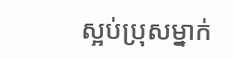ស្អប់ប្រុសម្នាក់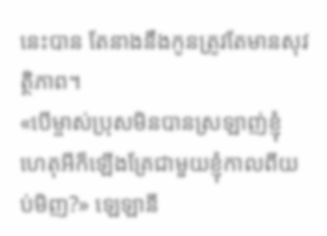នេះបាន តែនាងនឹងកូនត្រូវតែមានសុវត្ថិភាព។
«បើម្ចាស់ប្រុសមិនបានស្រឡាញ់ខ្ញុំ ហេតុអីក៏ឡើងគ្រែជាមួយខ្ញុំកាលពីយប់មិញ?» ឡេឡានី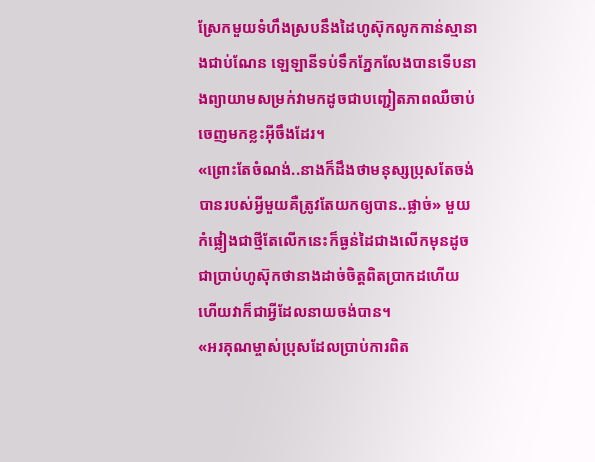ស្រែកមួយទំហឹងស្របនឹងដៃហូស៊ុកលូកកាន់ស្មានាងជាប់ណែន ឡេឡានីទប់ទឹកភ្នែកលែងបានទើបនាងព្យាយាមសម្រក់វាមកដូចជាបញ្ជៀតភាពឈឺចាប់ចេញមកខ្លះអ៊ីចឹងដែរ។
«ព្រោះតែចំណង់..នាងក៏ដឹងថាមនុស្សប្រុសតែចង់បានរបស់អ្វីមួយគឺត្រូវតែយកឲ្យបាន..ផ្លាច់» មួយកំផ្លៀងជាថ្មីតែលើកនេះក៏ធ្ងន់ដៃជាងលើកមុនដូចជាប្រាប់ហូស៊ុកថានាងដាច់ចិត្តពិតប្រាកដហើយ ហើយវាក៏ជាអ្វីដែលនាយចង់បាន។
«អរគុណម្ចាស់ប្រុសដែលប្រាប់ការពិត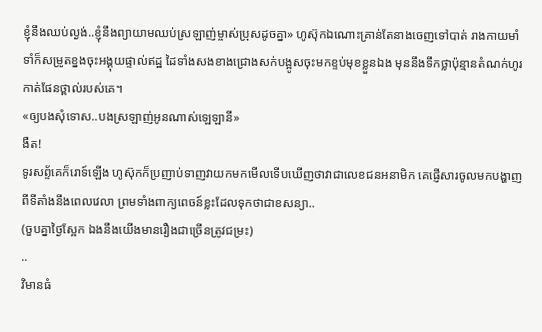ខ្ញុំនឹងឈប់ល្ងង់..ខ្ញុំនឹងព្យាយាមឈប់ស្រឡាញ់ម្ចាស់ប្រុសដូចគ្នា» ហូស៊ុកឯណោះគ្រាន់តែនាងចេញទៅបាត់ រាងកាយមាំទាំក៏សម្រូតខ្នងចុះអង្គុយផ្ទាល់ឥដ្ឋ ដៃទាំងសងខាងជ្រោងសក់បង្អូសចុះមកខ្ទប់មុខខ្លួនឯង មុននឹងទឹកថ្លាប៉ុន្មានតំណក់ហូរកាត់ផែនថ្ពាល់របស់គេ។
«ឲ្យបងសុំទោស..បងស្រឡាញ់អូនណាស់ឡេឡានី»
ងឺត!
ទូរសព្ទ័គេក៏រោទ៍ឡើង ហូស៊ុកក៏ប្រញាប់ទាញវាយកមកមើលទើបឃើញថាវាជាលេខជនអនាមិក គេផ្ញើសារចូលមកបង្ហាញពីទីតាំងនឹងពេលវេលា ព្រមទាំងពាក្យពេចន៍ខ្លះដែលទុកថាជាខសន្យា..
(ចួបគ្នាថ្ងៃស្អែក ឯងនឹងយើងមានរឿងជាច្រើនត្រូវជម្រះ)
..
វិមានធំ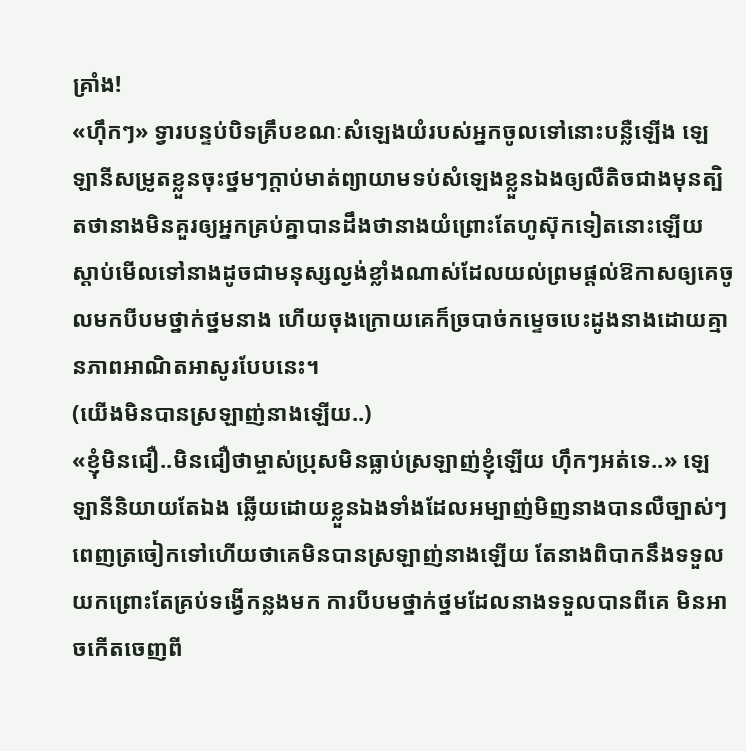គ្រាំង!
«ហ៊ឹកៗ» ទ្វារបន្ទប់បិទគ្រឹបខណៈសំឡេងយំរបស់អ្នកចូលទៅនោះបន្លឺឡើង ឡេឡានីសម្រូតខ្លួនចុះថ្នមៗក្ដាប់មាត់ព្យាយាមទប់សំឡេងខ្លួនឯងឲ្យលឺតិចជាងមុនត្បិតថានាងមិនគួរឲ្យអ្នកគ្រប់គ្នាបានដឹងថានាងយំព្រោះតែហូស៊ុកទៀតនោះឡើយ ស្ដាប់មើលទៅនាងដូចជាមនុស្សល្ងង់ខ្លាំងណាស់ដែលយល់ព្រមផ្ដល់ឱកាសឲ្យគេចូលមកបីបមថ្នាក់ថ្នមនាង ហើយចុងក្រោយគេក៏ច្របាច់កម្ទេចបេះដូងនាងដោយគ្មានភាពអាណិតអាសូរបែបនេះ។
(យើងមិនបានស្រឡាញ់នាងឡើយ..)
«ខ្ញុំមិនជឿ..មិនជឿថាម្ចាស់ប្រុសមិនធ្លាប់ស្រឡាញ់ខ្ញុំឡើយ ហ៊ឹកៗអត់ទេ..» ឡេឡានីនិយាយតែឯង ឆ្លើយដោយខ្លួនឯងទាំងដែលអម្បាញ់មិញនាងបានលឺច្បាស់ៗពេញត្រចៀកទៅហើយថាគេមិនបានស្រឡាញ់នាងឡើយ តែនាងពិបាកនឹងទទួលយកព្រោះតែគ្រប់ទង្វើកន្លងមក ការបីបមថ្នាក់ថ្នមដែលនាងទទួលបានពីគេ មិនអាចកើតចេញពី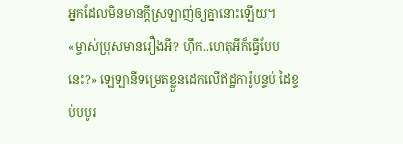អ្នកដែលមិនមានក្ដីស្រឡាញ់ឲ្យគ្នានោះឡើយ។
«ម្ចាស់ប្រុសមានរឿងអី? ហ៊ឹក..ហេតុអីក៏ធ្វើបែបនេះ?» ឡេឡានីទម្រេតខ្លួនដេកលើឥដ្ឋការ៉ូបន្ទប់ ដៃខ្ទប់បបូរ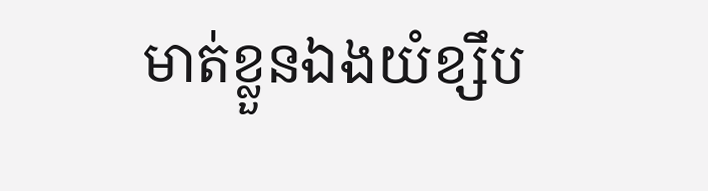មាត់ខ្លួនឯងយំខ្សឹប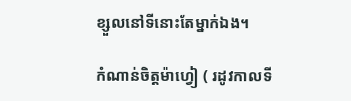ខ្សួលនៅទីនោះតែម្នាក់ឯង។

កំណាន់ចិត្តម៉ាហ្វៀ ( រដូវកាលទី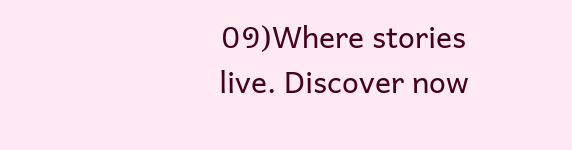០១)Where stories live. Discover now